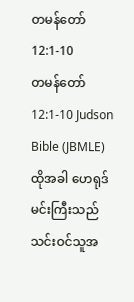တမန်တော် 12:1-10
တမန်တော် 12:1-10 Judson Bible (JBMLE)
ထိုအခါ ဟေရုဒ်မင်းကြီးသည် သင်းဝင်သူအ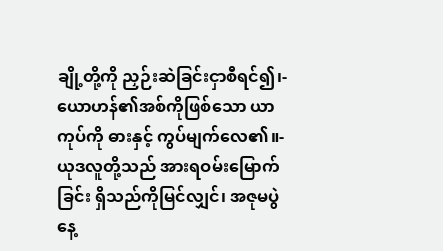ချို့တို့ကို ညှဉ်းဆဲခြင်းငှာစီရင်၍၊- ယောဟန်၏အစ်ကိုဖြစ်သော ယာကုပ်ကို ဓားနှင့် ကွပ်မျက်လေ၏။- ယုဒလူတို့သည် အားရဝမ်းမြောက်ခြင်း ရှိသည်ကိုမြင်လျှင်၊ အဇုမပွဲနေ့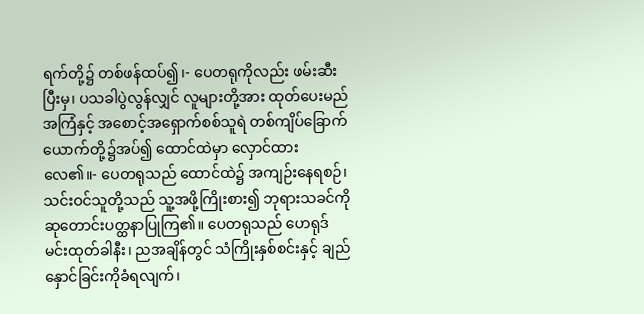ရက်တို့၌ တစ်ဖန်ထပ်၍၊- ပေတရုကိုလည်း ဖမ်းဆီးပြီးမှ၊ ပသခါပွဲလွန်လျှင် လူများတို့အား ထုတ်ပေးမည်အကြံနှင့် အစောင့်အရှောက်စစ်သူရဲ တစ်ကျိပ်ခြောက်ယောက်တို့၌အပ်၍ ထောင်ထဲမှာ လှောင်ထားလေ၏။- ပေတရုသည် ထောင်ထဲ၌ အကျဉ်းနေရစဉ်၊ သင်းဝင်သူတို့သည် သူ့အဖို့ကြိုးစား၍ ဘုရားသခင်ကို ဆုတောင်းပတ္ထနာပြုကြ၏။ ပေတရုသည် ဟေရုဒ်မင်းထုတ်ခါနီး၊ ညအချိန်တွင် သံကြိုးနှစ်စင်းနှင့် ချည်နှောင်ခြင်းကိုခံရလျက်၊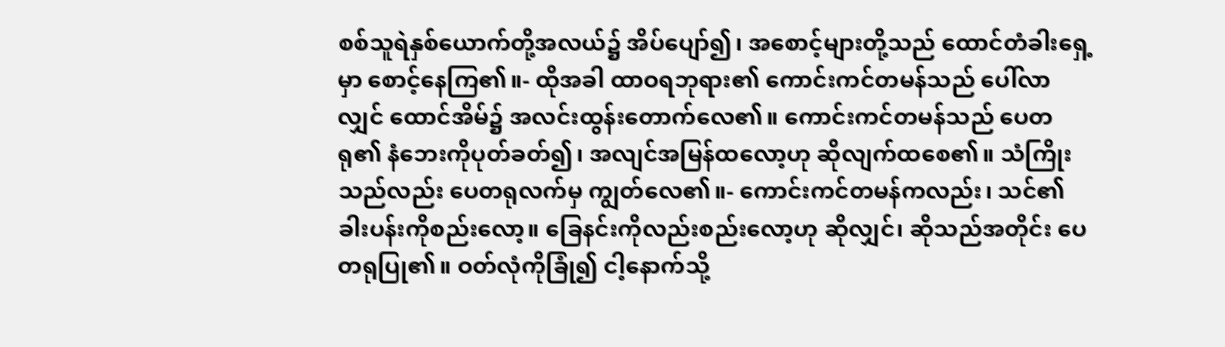စစ်သူရဲနှစ်ယောက်တို့အလယ်၌ အိပ်ပျော်၍၊ အစောင့်များတို့သည် ထောင်တံခါးရှေ့မှာ စောင့်နေကြ၏။- ထိုအခါ ထာဝရဘုရား၏ ကောင်းကင်တမန်သည် ပေါ်လာလျှင် ထောင်အိမ်၌ အလင်းထွန်းတောက်လေ၏။ ကောင်းကင်တမန်သည် ပေတရု၏ နံဘေးကိုပုတ်ခတ်၍၊ အလျင်အမြန်ထလော့ဟု ဆိုလျက်ထစေ၏။ သံကြိုးသည်လည်း ပေတရုလက်မှ ကျွတ်လေ၏။- ကောင်းကင်တမန်ကလည်း၊ သင်၏ ခါးပန်းကိုစည်းလော့။ ခြေနင်းကိုလည်းစည်းလော့ဟု ဆိုလျှင်၊ ဆိုသည်အတိုင်း ပေတရုပြု၏။ ဝတ်လုံကိုခြုံ၍ ငါ့နောက်သို့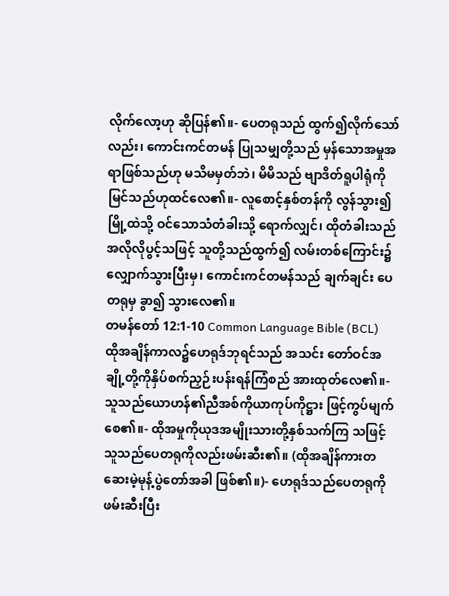လိုက်လော့ဟု ဆိုပြန်၏။- ပေတရုသည် ထွက်၍လိုက်သော်လည်း၊ ကောင်းကင်တမန် ပြုသမျှတို့သည် မှန်သောအမှုအရာဖြစ်သည်ဟု မသိမမှတ်ဘဲ၊ မိမိသည် ဗျာဒိတ်ရူပါရုံကို မြင်သည်ဟုထင်လေ၏။- လူစောင့်နှစ်တန်ကို လွန်သွား၍ မြို့ထဲသို့ ဝင်သောသံတံခါးသို့ ရောက်လျှင်၊ ထိုတံခါးသည် အလိုလိုပွင့်သဖြင့် သူတို့သည်ထွက်၍ လမ်းတစ်ကြောင်း၌လျှောက်သွားပြီးမှ၊ ကောင်းကင်တမန်သည် ချက်ချင်း ပေတရုမှ ခွာ၍ သွားလေ၏။
တမန်တော် 12:1-10 Common Language Bible (BCL)
ထိုအချိန်ကာလ၌ဟေရုဒ်ဘုရင်သည် အသင်း တော်ဝင်အချို့တို့ကိုနှိပ်စက်ညှဉ်းပန်းရန်ကြံစည် အားထုတ်လေ၏။- သူသည်ယောဟန်၏ညီအစ်ကိုယာကုပ်ကိုဋ္ဌား ဖြင့်ကွပ်မျက်စေ၏။- ထိုအမှုကိုယုဒအမျိုးသားတို့နှစ်သက်ကြ သဖြင့် သူသည်ပေတရုကိုလည်းဖမ်းဆီး၏။ (ထိုအချိန်ကားတဆေးမဲ့မုန့်ပွဲတော်အခါ ဖြစ်၏။)- ဟေရုဒ်သည်ပေတရုကိုဖမ်းဆီးပြီး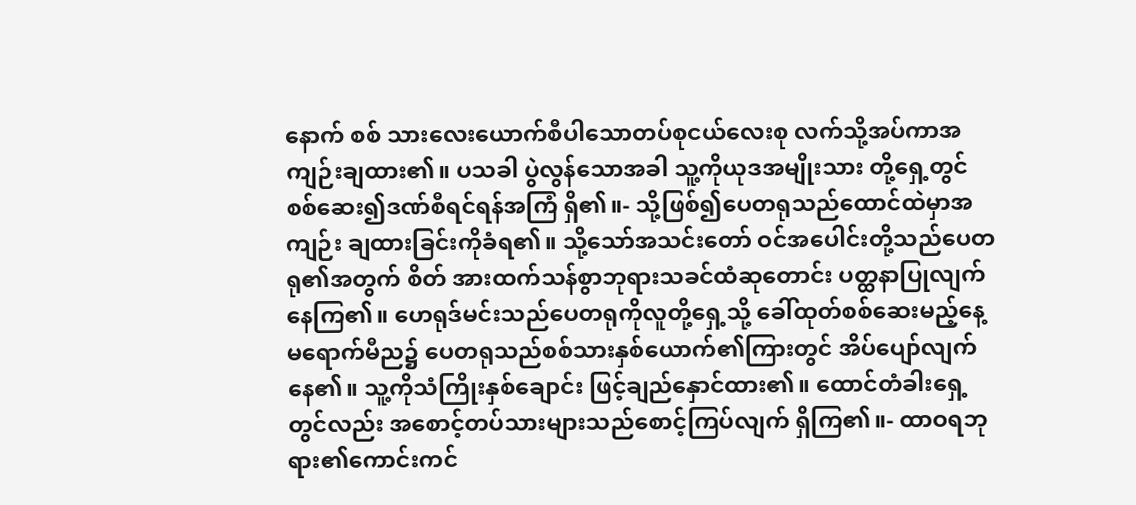နောက် စစ် သားလေးယောက်စီပါသောတပ်စုငယ်လေးစု လက်သို့အပ်ကာအကျဉ်းချထား၏။ ပသခါ ပွဲလွန်သောအခါ သူ့ကိုယုဒအမျိုးသား တို့ရှေ့တွင်စစ်ဆေး၍ဒဏ်စီရင်ရန်အကြံ ရှိ၏။- သို့ဖြစ်၍ပေတရုသည်ထောင်ထဲမှာအကျဉ်း ချထားခြင်းကိုခံရ၏။ သို့သော်အသင်းတော် ဝင်အပေါင်းတို့သည်ပေတရု၏အတွက် စိတ် အားထက်သန်စွာဘုရားသခင်ထံဆုတောင်း ပတ္ထနာပြုလျက်နေကြ၏။ ဟေရုဒ်မင်းသည်ပေတရုကိုလူတို့ရှေ့သို့ ခေါ်ထုတ်စစ်ဆေးမည့်နေ့မရောက်မီည၌ ပေတရုသည်စစ်သားနှစ်ယောက်၏ကြားတွင် အိပ်ပျော်လျက်နေ၏။ သူ့ကိုသံကြိုးနှစ်ချောင်း ဖြင့်ချည်နှောင်ထား၏။ ထောင်တံခါးရှေ့တွင်လည်း အစောင့်တပ်သားများသည်စောင့်ကြပ်လျက် ရှိကြ၏။- ထာဝရဘုရား၏ကောင်းကင်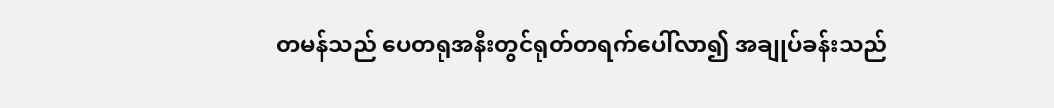တမန်သည် ပေတရုအနီးတွင်ရုတ်တရက်ပေါ်လာ၍ အချုပ်ခန်းသည်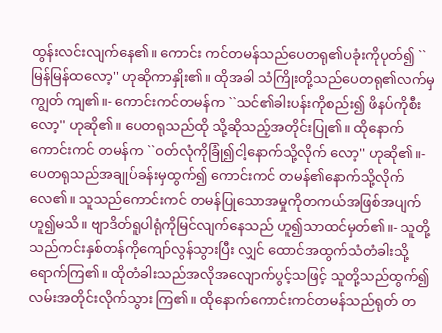ထွန်းလင်းလျက်နေ၏။ ကောင်း ကင်တမန်သည်ပေတရု၏ပခုံးကိုပုတ်၍ ``မြန်မြန်ထလော့'' ဟုဆိုကာနှိုး၏။ ထိုအခါ သံကြိုးတို့သည်ပေတရု၏လက်မှကျွတ် ကျ၏။- ကောင်းကင်တမန်က ``သင်၏ခါးပန်းကိုစည်း၍ ဖိနပ်ကိုစီးလော့'' ဟုဆို၏။ ပေတရုသည်ထို သို့ဆိုသည့်အတိုင်းပြု၏။ ထိုနောက်ကောင်းကင် တမန်က ``ဝတ်လုံကိုခြုံ၍ငါ့နောက်သို့လိုက် လော့'' ဟုဆို၏။- ပေတရုသည်အချုပ်ခန်းမှထွက်၍ ကောင်းကင် တမန်၏နောက်သို့လိုက်လေ၏။ သူသည်ကောင်းကင် တမန်ပြုသောအမှုကိုတကယ်အဖြစ်အပျက် ဟူ၍မသိ။ ဗျာဒိတ်ရူပါရုံကိုမြင်လျက်နေသည် ဟူ၍သာထင်မှတ်၏။- သူတို့သည်ကင်းနှစ်တန်ကိုကျော်လွန်သွားပြီး လျှင် ထောင်အထွက်သံတံခါးသို့ရောက်ကြ၏။ ထိုတံခါးသည်အလိုအလျောက်ပွင့်သဖြင့် သူတို့သည်ထွက်၍လမ်းအတိုင်းလိုက်သွား ကြ၏။ ထိုနောက်ကောင်းကင်တမန်သည်ရုတ် တ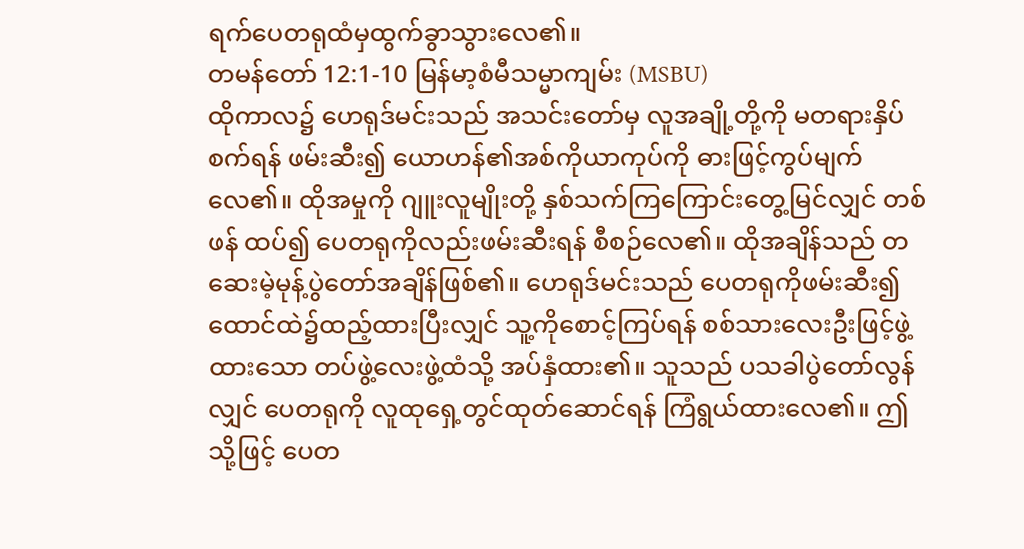ရက်ပေတရုထံမှထွက်ခွာသွားလေ၏။
တမန်တော် 12:1-10 မြန်မာ့စံမီသမ္မာကျမ်း (MSBU)
ထိုကာလ၌ ဟေရုဒ်မင်းသည် အသင်းတော်မှ လူအချို့တို့ကို မတရားနှိပ်စက်ရန် ဖမ်းဆီး၍ ယောဟန်၏အစ်ကိုယာကုပ်ကို ဓားဖြင့်ကွပ်မျက်လေ၏။ ထိုအမှုကို ဂျူးလူမျိုးတို့ နှစ်သက်ကြကြောင်းတွေ့မြင်လျှင် တစ်ဖန် ထပ်၍ ပေတရုကိုလည်းဖမ်းဆီးရန် စီစဉ်လေ၏။ ထိုအချိန်သည် တဆေးမဲ့မုန့်ပွဲတော်အချိန်ဖြစ်၏။ ဟေရုဒ်မင်းသည် ပေတရုကိုဖမ်းဆီး၍ထောင်ထဲ၌ထည့်ထားပြီးလျှင် သူ့ကိုစောင့်ကြပ်ရန် စစ်သားလေးဦးဖြင့်ဖွဲ့ထားသော တပ်ဖွဲ့လေးဖွဲ့ထံသို့ အပ်နှံထား၏။ သူသည် ပသခါပွဲတော်လွန်လျှင် ပေတရုကို လူထုရှေ့တွင်ထုတ်ဆောင်ရန် ကြံရွယ်ထားလေ၏။ ဤသို့ဖြင့် ပေတ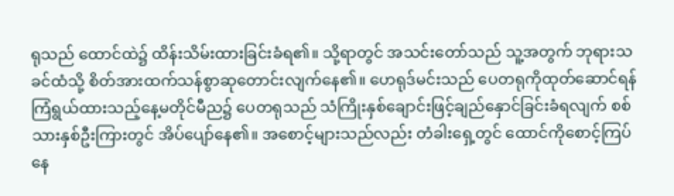ရုသည် ထောင်ထဲ၌ ထိန်းသိမ်းထားခြင်းခံရ၏။ သို့ရာတွင် အသင်းတော်သည် သူ့အတွက် ဘုရားသခင်ထံသို့ စိတ်အားထက်သန်စွာဆုတောင်းလျက်နေ၏။ ဟေရုဒ်မင်းသည် ပေတရုကိုထုတ်ဆောင်ရန် ကြံရွယ်ထားသည့်နေ့မတိုင်မီည၌ ပေတရုသည် သံကြိုးနှစ်ချောင်းဖြင့်ချည်နှောင်ခြင်းခံရလျက် စစ်သားနှစ်ဦးကြားတွင် အိပ်ပျော်နေ၏။ အစောင့်များသည်လည်း တံခါးရှေ့တွင် ထောင်ကိုစောင့်ကြပ်နေ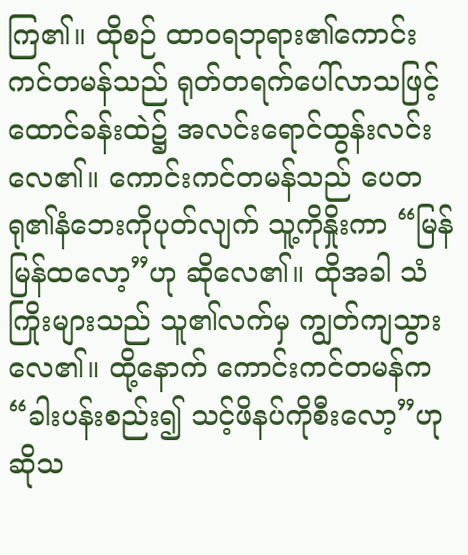ကြ၏။ ထိုစဉ် ထာဝရဘုရား၏ကောင်းကင်တမန်သည် ရုတ်တရက်ပေါ်လာသဖြင့် ထောင်ခန်းထဲ၌ အလင်းရောင်ထွန်းလင်းလေ၏။ ကောင်းကင်တမန်သည် ပေတရု၏နံဘေးကိုပုတ်လျက် သူ့ကိုနှိုးကာ “မြန်မြန်ထလော့”ဟု ဆိုလေ၏။ ထိုအခါ သံကြိုးများသည် သူ၏လက်မှ ကျွတ်ကျသွားလေ၏။ ထို့နောက် ကောင်းကင်တမန်က “ခါးပန်းစည်း၍ သင့်ဖိနပ်ကိုစီးလော့”ဟု ဆိုသ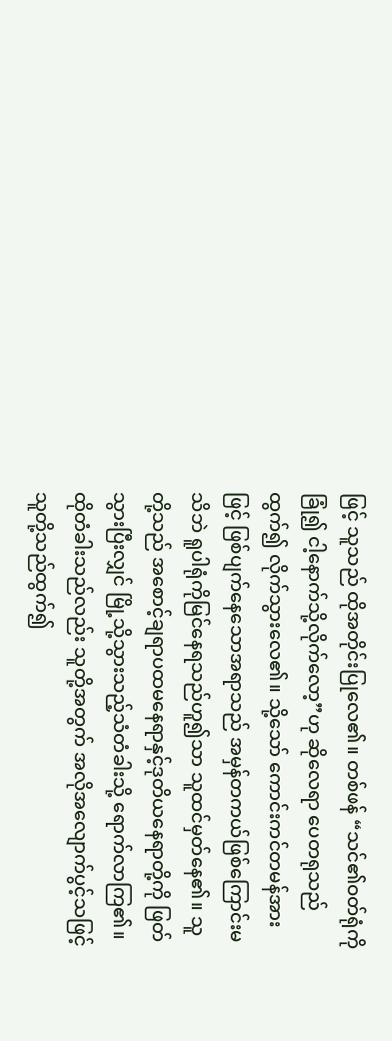ဖြင့် သူသည် ထိုအတိုင်းပြုလေ၏။ တစ်ဖန် “သင်၏ဝတ်ရုံကိုခြုံ၍ ငါ့နောက်သို့လိုက်လော့”ဟု ဆိုလေရာ ပေတရုသည် ထွက်၍ လိုက်သွားလေ၏။ သို့သော် ကောင်းကင်တမန်အားဖြင့် ဖြစ်ပျက်နေသောအရာသည် အမှန်တကယ်ဖြစ်ကြောင်းမသိဘဲ ရူပါရုံကိုမြင်နေရသည်ဟူ၍သာ သူထင်မှတ်နေ၏။ သူတို့သည် အစောင့်ချရာပထမနေရာနှင့်ဒုတိယနေရာတို့ကို ဖြတ်သွားပြီးလျှင် မြို့သို့သွားသည့်သံတံခါးသို့ ရောက်လာကြ၏။ ထိုတံခါးသည်လည်း သူတို့အတွက် အလိုအလျောက်ပွင့်သဖြင့် သူတို့သည်ထွက်၍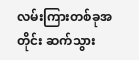လမ်းကြားတစ်ခုအတိုင်း ဆက်သွား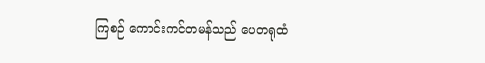ကြစဉ် ကောင်းကင်တမန်သည် ပေတရုထံ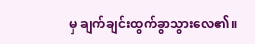မှ ချက်ချင်းထွက်ခွာသွားလေ၏။